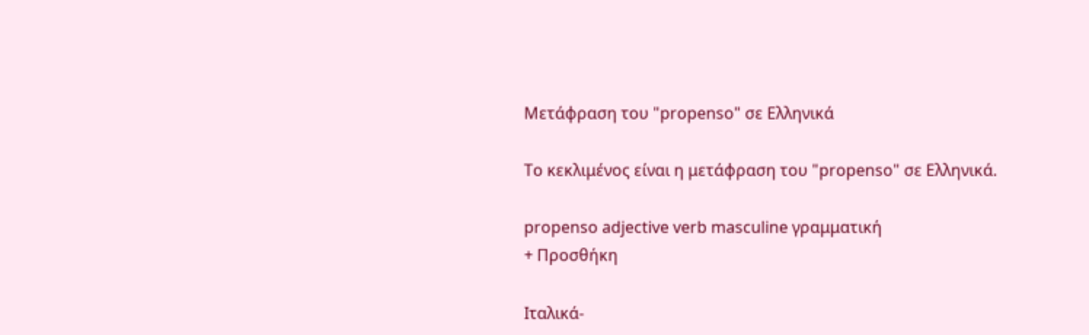Μετάφραση του "propenso" σε Ελληνικά

Το κεκλιμένος είναι η μετάφραση του "propenso" σε Ελληνικά.

propenso adjective verb masculine γραμματική
+ Προσθήκη

Ιταλικά-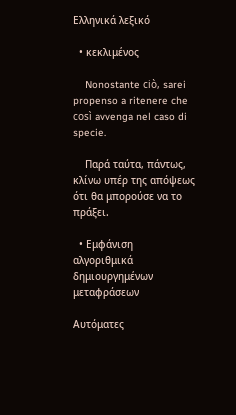Ελληνικά λεξικό

  • κεκλιμένος

    Nonostante ciò, sarei propenso a ritenere che così avvenga nel caso di specie.

    Παρά ταύτα, πάντως, κλίνω υπέρ της απόψεως ότι θα μπορούσε να το πράξει.

  • Εμφάνιση αλγοριθμικά δημιουργημένων μεταφράσεων

Αυτόματες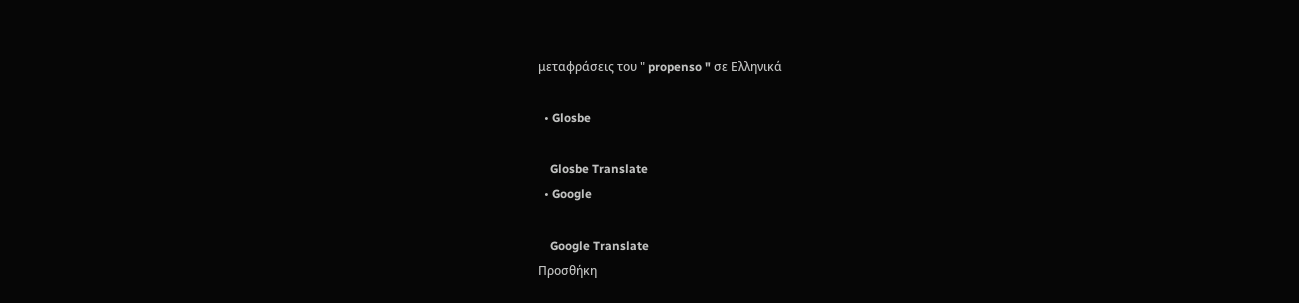μεταφράσεις του " propenso " σε Ελληνικά

  • Glosbe

    Glosbe Translate
  • Google

    Google Translate
Προσθήκη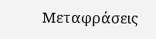Μεταφράσεις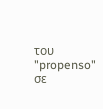του "propenso" σε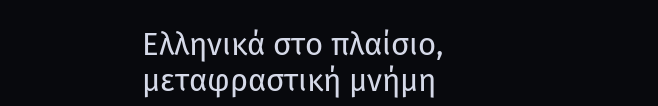Ελληνικά στο πλαίσιο, μεταφραστική μνήμη